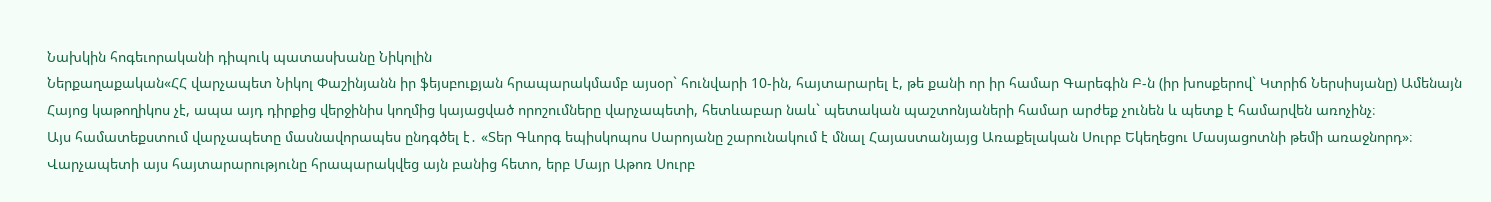Նախկին հոգեւորականի դիպուկ պատասխանը Նիկոլին
Ներքաղաքական«ՀՀ վարչապետ Նիկոլ Փաշինյանն իր ֆեյսբուքյան հրապարակմամբ այսօր` հունվարի 10-ին, հայտարարել է, թե քանի որ իր համար Գարեգին Բ-ն (իր խոսքերով` Կտրիճ Ներսիսյանը) Ամենայն Հայոց կաթողիկոս չէ, ապա այդ դիրքից վերջինիս կողմից կայացված որոշումները վարչապետի, հետևաբար նաև` պետական պաշտոնյաների համար արժեք չունեն և պետք է համարվեն առոչինչ։
Այս համատեքստում վարչապետը մասնավորապես ընդգծել է․ «Տեր Գևորգ եպիսկոպոս Սարոյանը շարունակում է մնալ Հայաստանյայց Առաքելական Սուրբ Եկեղեցու Մասյացոտնի թեմի առաջնորդ»։
Վարչապետի այս հայտարարությունը հրապարակվեց այն բանից հետո, երբ Մայր Աթոռ Սուրբ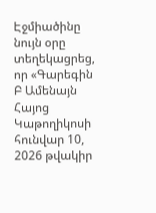Էջմիածինը նույն օրը տեղեկացրեց, որ «Գարեգին Բ Ամենայն Հայոց Կաթողիկոսի հունվար 10, 2026 թվակիր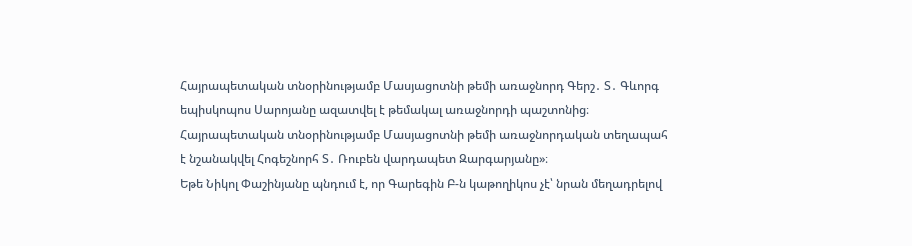Հայրապետական տնօրինությամբ Մասյացոտնի թեմի առաջնորդ Գերշ․ Տ․ Գևորգ եպիսկոպոս Սարոյանը ազատվել է թեմակալ առաջնորդի պաշտոնից։
Հայրապետական տնօրինությամբ Մասյացոտնի թեմի առաջնորդական տեղապահ է նշանակվել Հոգեշնորհ Տ․ Ռուբեն վարդապետ Զարգարյանը»։
Եթե Նիկոլ Փաշինյանը պնդում է, որ Գարեգին Բ-ն կաթողիկոս չէ՝ նրան մեղադրելով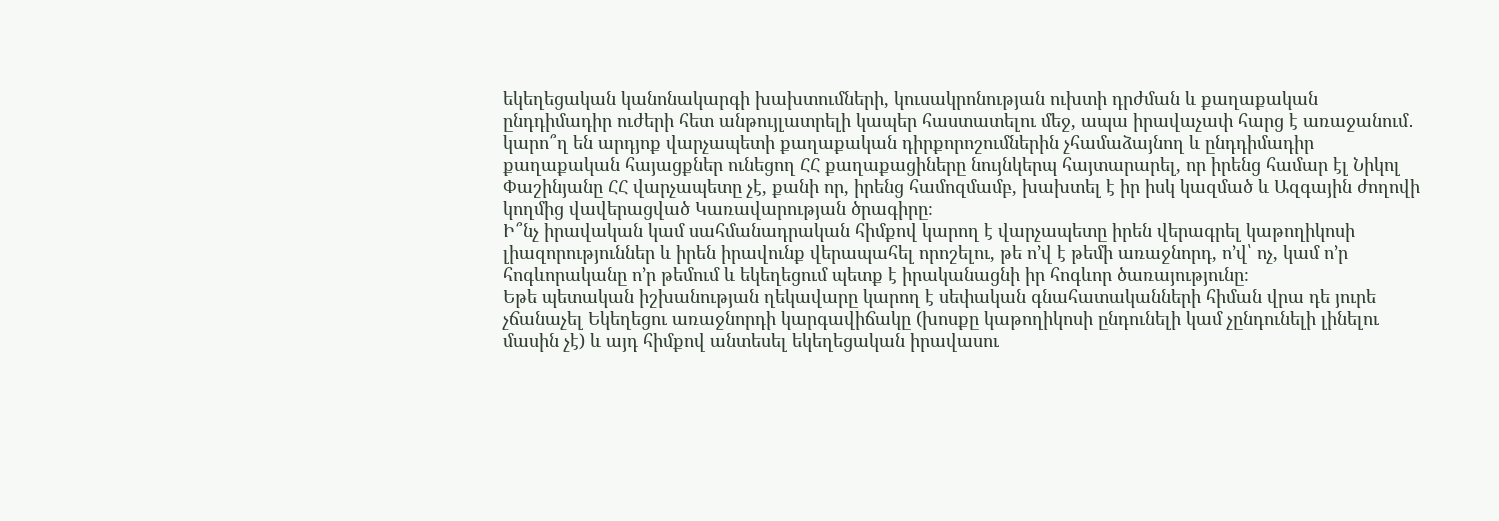եկեղեցական կանոնակարգի խախտումների, կուսակրոնության ուխտի դրժման և քաղաքական ընդդիմադիր ուժերի հետ անթույլատրելի կապեր հաստատելու մեջ, ապա իրավաչափ հարց է առաջանում․ կարո՞ղ են արդյոք վարչապետի քաղաքական դիրքորոշումներին չհամաձայնող և ընդդիմադիր քաղաքական հայացքներ ունեցող ՀՀ քաղաքացիները նույնկերպ հայտարարել, որ իրենց համար էլ Նիկոլ Փաշինյանը ՀՀ վարչապետը չէ, քանի որ, իրենց համոզմամբ, խախտել է իր իսկ կազմած և Ազգային ժողովի կողմից վավերացված Կառավարության ծրագիրը։
Ի՞նչ իրավական կամ սահմանադրական հիմքով կարող է վարչապետը իրեն վերագրել կաթողիկոսի լիազորություններ և իրեն իրավունք վերապահել որոշելու, թե ո’վ է թեմի առաջնորդ, ո’վ՝ ոչ, կամ ո’ր հոգևորականը ո’ր թեմում և եկեղեցում պետք է իրականացնի իր հոգևոր ծառայությունը։
Եթե պետական իշխանության ղեկավարը կարող է սեփական գնահատականների հիման վրա դե յուրե չճանաչել Եկեղեցու առաջնորդի կարգավիճակը (խոսքը կաթողիկոսի ընդունելի կամ չընդունելի լինելու մասին չէ) և այդ հիմքով անտեսել եկեղեցական իրավասու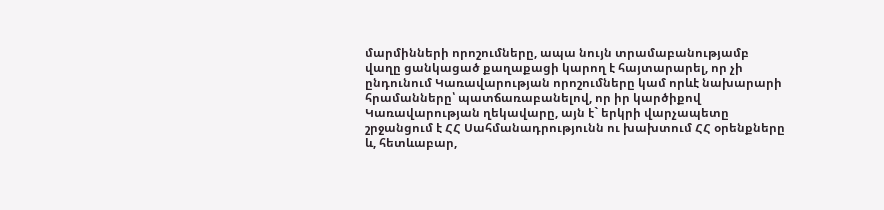մարմինների որոշումները, ապա նույն տրամաբանությամբ վաղը ցանկացած քաղաքացի կարող է հայտարարել, որ չի ընդունում Կառավարության որոշումները կամ որևէ նախարարի հրամանները՝ պատճառաբանելով, որ իր կարծիքով Կառավարության ղեկավարը, այն է` երկրի վարչապետը շրջանցում է ՀՀ Սահմանադրությունն ու խախտում ՀՀ օրենքները և, հետևաբար,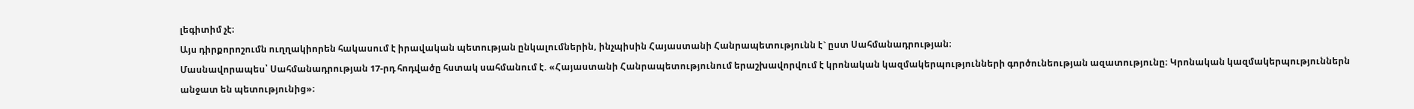լեգիտիմ չէ։
Այս դիրքորոշումն ուղղակիորեն հակասում է իրավական պետության ընկալումներին, ինչպիսին Հայաստանի Հանրապետությունն է` ըստ Սահմանադրության։
Մասնավորապես՝ Սահմանադրության 17-րդ հոդվածը հստակ սահմանում է. «Հայաստանի Հանրապետությունում երաշխավորվում է կրոնական կազմակերպությունների գործունեության ազատությունը։ Կրոնական կազմակերպություններն անջատ են պետությունից»։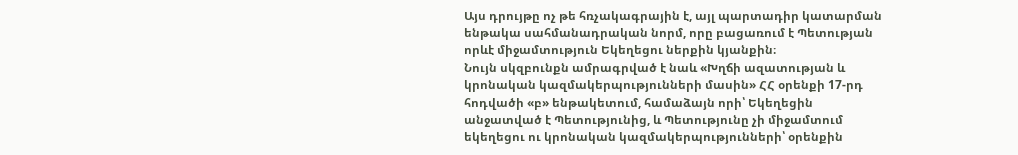Այս դրույթը ոչ թե հռչակագրային է, այլ պարտադիր կատարման ենթակա սահմանադրական նորմ, որը բացառում է Պետության որևէ միջամտություն Եկեղեցու ներքին կյանքին։
Նույն սկզբունքն ամրագրված է նաև «Խղճի ազատության և կրոնական կազմակերպությունների մասին» ՀՀ օրենքի 17-րդ հոդվածի «բ» ենթակետում, համաձայն որի՝ Եկեղեցին անջատված է Պետությունից, և Պետությունը չի միջամտում եկեղեցու ու կրոնական կազմակերպությունների՝ օրենքին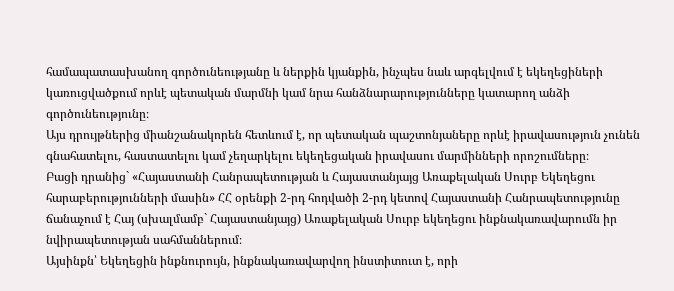համապատասխանող գործունեությանը և ներքին կյանքին, ինչպես նաև արգելվում է եկեղեցիների կառուցվածքում որևէ պետական մարմնի կամ նրա հանձնարարությունները կատարող անձի գործունեությունը։
Այս դրույթներից միանշանակորեն հետևում է, որ պետական պաշտոնյաները որևէ իրավասություն չունեն գնահատելու, հաստատելու կամ չեղարկելու եկեղեցական իրավասու մարմինների որոշումները։
Բացի դրանից` «Հայաստանի Հանրապետության և Հայաստանյայց Առաքելական Սուրբ Եկեղեցու հարաբերությունների մասին» ՀՀ օրենքի 2-րդ հոդվածի 2-րդ կետով Հայաստանի Հանրապետությունը ճանաչում է Հայ (սխալմամբ` Հայաստանյայց) Առաքելական Սուրբ եկեղեցու ինքնակառավարումն իր նվիրապետության սահմաններում։
Այսինքն՝ Եկեղեցին ինքնուրույն, ինքնակառավարվող ինստիտուտ է, որի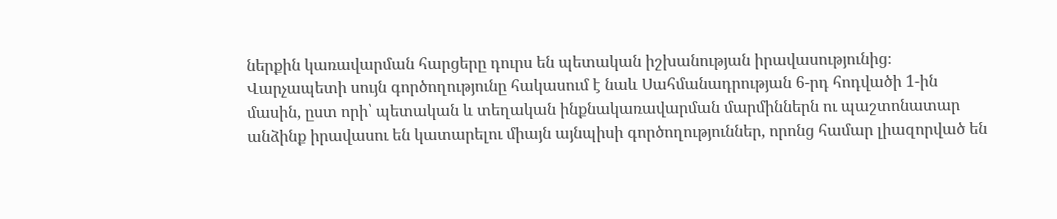ներքին կառավարման հարցերը դուրս են պետական իշխանության իրավասությունից։
Վարչապետի սույն գործողությունը հակասում է նաև Սահմանադրության 6-րդ հոդվածի 1-ին մասին, ըստ որի՝ պետական և տեղական ինքնակառավարման մարմիններն ու պաշտոնատար անձինք իրավասու են կատարելու միայն այնպիսի գործողություններ, որոնց համար լիազորված են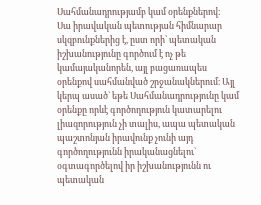Սահմանադրությամբ կամ օրենքներով։
Սա իրավական պետության հիմնարար սկզբունքներից է, ըստ որի՝ պետական իշխանությունը գործում է ոչ թե կամայականորեն, այլ բացառապես օրենքով սահմանված շրջանակներում։ Այլ կերպ ասած` եթե Սահմանադրությունը կամ օրենքը որևէ գործողություն կատարելու լիազորություն չի տալիս, ապա պետական պաշտոնյան իրավունք չունի այդ գործողությունն իրականացնելու` օգտագործելով իր իշխանությունն ու պետական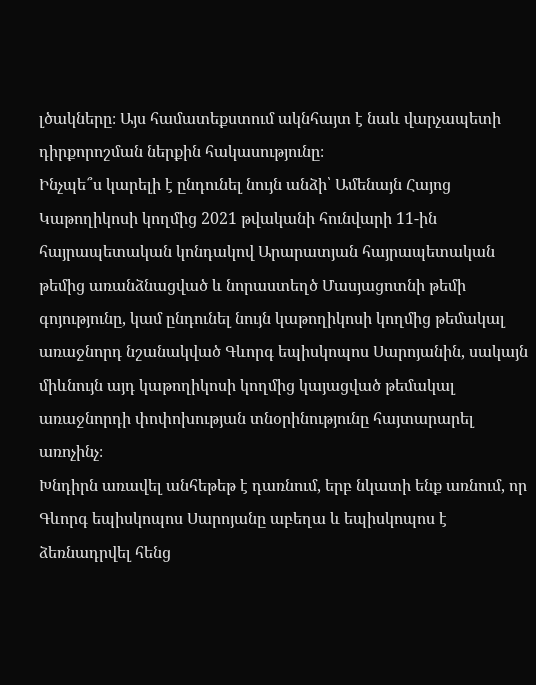լծակները։ Այս համատեքստում ակնհայտ է նաև վարչապետի դիրքորոշման ներքին հակասությունը։
Ինչպե՞ս կարելի է ընդունել նույն անձի՝ Ամենայն Հայոց Կաթողիկոսի կողմից 2021 թվականի հունվարի 11-ին հայրապետական կոնդակով Արարատյան հայրապետական թեմից առանձնացված և նորաստեղծ Մասյացոտնի թեմի գոյությունը, կամ ընդունել նույն կաթողիկոսի կողմից թեմակալ առաջնորդ նշանակված Գևորգ եպիսկոպոս Սարոյանին, սակայն միևնույն այդ կաթողիկոսի կողմից կայացված թեմակալ առաջնորդի փոփոխության տնօրինությունը հայտարարել առոչինչ։
Խնդիրն առավել անհեթեթ է դառնում, երբ նկատի ենք առնում, որ Գևորգ եպիսկոպոս Սարոյանը աբեղա և եպիսկոպոս է ձեռնադրվել հենց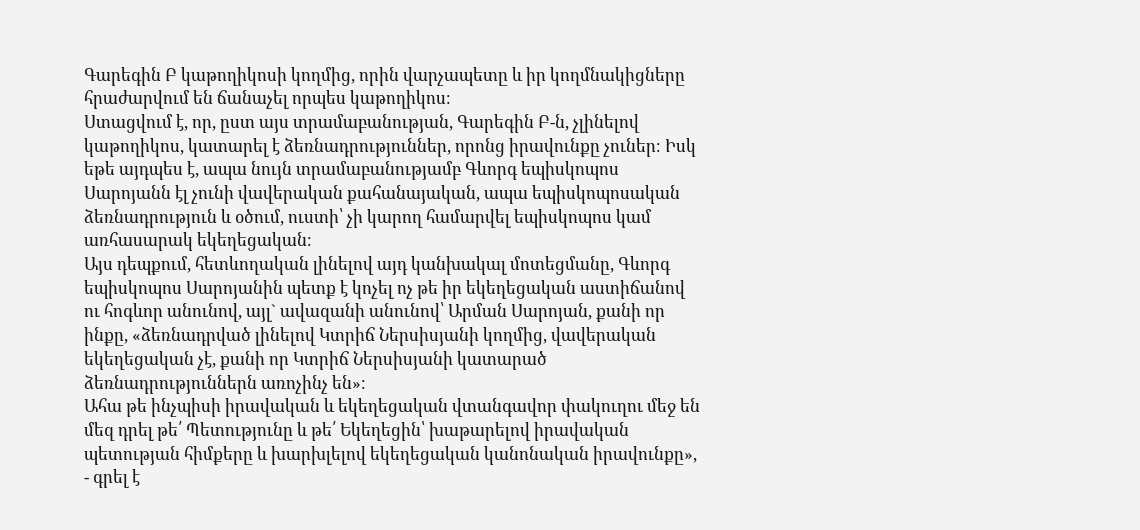Գարեգին Բ կաթողիկոսի կողմից, որին վարչապետը և իր կողմնակիցները հրաժարվում են ճանաչել որպես կաթողիկոս։
Ստացվում է, որ, ըստ այս տրամաբանության, Գարեգին Բ-ն, չլինելով կաթողիկոս, կատարել է ձեռնադրություններ, որոնց իրավունքը չուներ։ Իսկ եթե այդպես է, ապա նույն տրամաբանությամբ Գևորգ եպիսկոպոս Սարոյանն էլ չունի վավերական քահանայական, ապա եպիսկոպոսական ձեռնադրություն և օծում, ուստի՝ չի կարող համարվել եպիսկոպոս կամ առհասարակ եկեղեցական։
Այս դեպքում, հետևողական լինելով այդ կանխակալ մոտեցմանը, Գևորգ եպիսկոպոս Սարոյանին պետք է կոչել ոչ թե իր եկեղեցական աստիճանով ու հոգևոր անունով, այլ` ավազանի անունով՝ Արման Սարոյան, քանի որ ինքը, «ձեռնադրված լինելով Կտրիճ Ներսիսյանի կողմից, վավերական եկեղեցական չէ, քանի որ Կտրիճ Ներսիսյանի կատարած ձեռնադրություններն առոչինչ են»։
Ահա թե ինչպիսի իրավական և եկեղեցական վտանգավոր փակուղու մեջ են մեզ դրել թե՛ Պետությունը և թե՛ Եկեղեցին՝ խաթարելով իրավական պետության հիմքերը և խարխլելով եկեղեցական կանոնական իրավունքը», - գրել է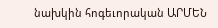նախկին հոգեւորական ԱՐՄԵՆ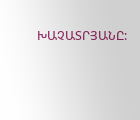ԽԱՉԱՏՐՅԱՆԸ: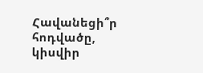Հավանեցի՞ր հոդվածը, կիսվիր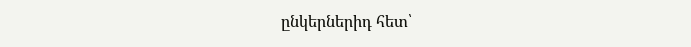ընկերներիդ հետ՝